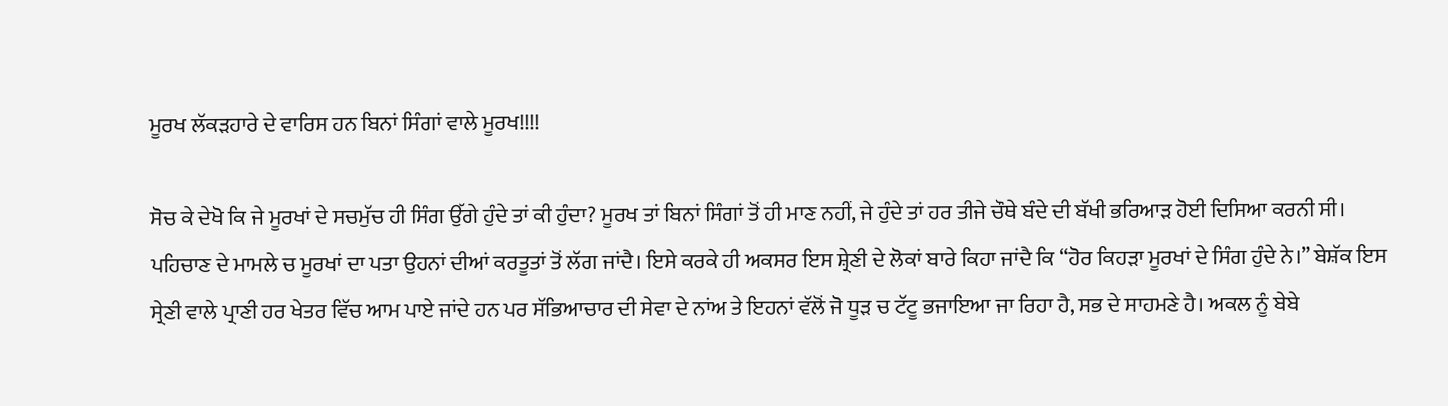ਮੂਰਖ ਲੱਕੜਹਾਰੇ ਦੇ ਵਾਰਿਸ ਹਨ ਬਿਨਾਂ ਸਿੰਗਾਂ ਵਾਲੇ ਮੂਰਖ!!!!

ਸੋਚ ਕੇ ਦੇਖੋ ਕਿ ਜੇ ਮੂਰਖਾਂ ਦੇ ਸਚਮੁੱਚ ਹੀ ਸਿੰਗ ਉੱਗੇ ਹੁੰਦੇ ਤਾਂ ਕੀ ਹੁੰਦਾ? ਮੂਰਖ ਤਾਂ ਬਿਨਾਂ ਸਿੰਗਾਂ ਤੋਂ ਹੀ ਮਾਣ ਨਹੀਂ, ਜੇ ਹੁੰਦੇ ਤਾਂ ਹਰ ਤੀਜੇ ਚੌਥੇ ਬੰਦੇ ਦੀ ਬੱਖੀ ਭਰਿਆੜ ਹੋਈ ਦਿਸਿਆ ਕਰਨੀ ਸੀ। ਪਹਿਚਾਣ ਦੇ ਮਾਮਲੇ ਚ ਮੂਰਖਾਂ ਦਾ ਪਤਾ ਉਹਨਾਂ ਦੀਆਂ ਕਰਤੂਤਾਂ ਤੋਂ ਲੱਗ ਜਾਂਦੈ। ਇਸੇ ਕਰਕੇ ਹੀ ਅਕਸਰ ਇਸ ਸ਼੍ਰੇਣੀ ਦੇ ਲੋਕਾਂ ਬਾਰੇ ਕਿਹਾ ਜਾਂਦੈ ਕਿ “ਹੋਰ ਕਿਹੜਾ ਮੂਰਖਾਂ ਦੇ ਸਿੰਗ ਹੁੰਦੇ ਨੇ।” ਬੇਸ਼ੱਕ ਇਸ ਸ੍ਰੇਣੀ ਵਾਲੇ ਪ੍ਰਾਣੀ ਹਰ ਖੇਤਰ ਵਿੱਚ ਆਮ ਪਾਏ ਜਾਂਦੇ ਹਨ ਪਰ ਸੱਭਿਆਚਾਰ ਦੀ ਸੇਵਾ ਦੇ ਨਾਂਅ ਤੇ ਇਹਨਾਂ ਵੱਲੋਂ ਜੋ ਧੂੜ ਚ ਟੱਟੂ ਭਜਾਇਆ ਜਾ ਰਿਹਾ ਹੈ, ਸਭ ਦੇ ਸਾਹਮਣੇ ਹੈ। ਅਕਲ ਨੂੰ ਬੇਬੇ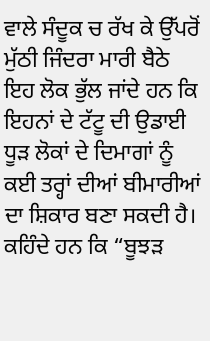ਵਾਲੇ ਸੰਦੂਕ ਚ ਰੱਖ ਕੇ ਉੱਪਰੋਂ ਮੁੱਠੀ ਜਿੰਦਰਾ ਮਾਰੀ ਬੈਠੇ ਇਹ ਲੋਕ ਭੁੱਲ ਜਾਂਦੇ ਹਨ ਕਿ ਇਹਨਾਂ ਦੇ ਟੱਟੂ ਦੀ ਉਡਾਈ ਧੂੜ ਲੋਕਾਂ ਦੇ ਦਿਮਾਗਾਂ ਨੂੰ ਕਈ ਤਰ੍ਹਾਂ ਦੀਆਂ ਬੀਮਾਰੀਆਂ ਦਾ ਸ਼ਿਕਾਰ ਬਣਾ ਸਕਦੀ ਹੈ। ਕਹਿੰਦੇ ਹਨ ਕਿ “ਬੂਝੜ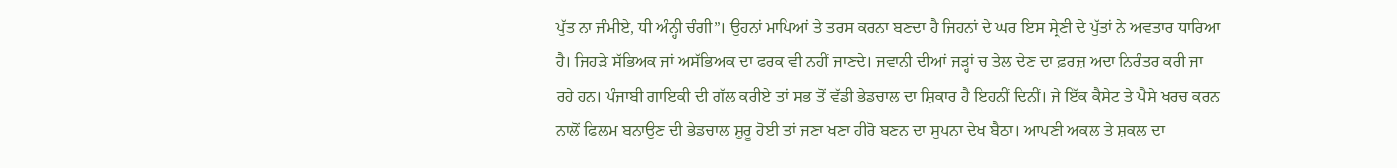ਪੁੱਤ ਨਾ ਜੰਮੀਏ, ਧੀ ਅੰਨ੍ਹੀ ਚੰਗੀ”। ਉਹਨਾਂ ਮਾਪਿਆਂ ਤੇ ਤਰਸ ਕਰਨਾ ਬਣਦਾ ਹੈ ਜਿਹਨਾਂ ਦੇ ਘਰ ਇਸ ਸ੍ਰੇਣੀ ਦੇ ਪੁੱਤਾਂ ਨੇ ਅਵਤਾਰ ਧਾਰਿਆ ਹੈ। ਜਿਹੜੇ ਸੱਭਿਅਕ ਜਾਂ ਅਸੱਭਿਅਕ ਦਾ ਫਰਕ ਵੀ ਨਹੀਂ ਜਾਣਦੇ। ਜਵਾਨੀ ਦੀਆਂ ਜੜ੍ਹਾਂ ਚ ਤੇਲ ਦੇਣ ਦਾ ਫ਼ਰਜ਼ ਅਦਾ ਨਿਰੰਤਰ ਕਰੀ ਜਾ ਰਹੇ ਹਨ। ਪੰਜਾਬੀ ਗਾਇਕੀ ਦੀ ਗੱਲ ਕਰੀਏ ਤਾਂ ਸਭ ਤੋਂ ਵੱਡੀ ਭੇਡਚਾਲ ਦਾ ਸ਼ਿਕਾਰ ਹੈ ਇਹਨੀਂ ਦਿਨੀਂ। ਜੇ ਇੱਕ ਕੈਸੇਟ ਤੇ ਪੈਸੇ ਖਰਚ ਕਰਨ ਨਾਲੋਂ ਫਿਲਮ ਬਨਾਉਣ ਦੀ ਭੇਡਚਾਲ ਸ਼ੁਰੂ ਹੋਈ ਤਾਂ ਜਣਾ ਖਣਾ ਹੀਰੋ ਬਣਨ ਦਾ ਸੁਪਨਾ ਦੇਖ ਬੈਠਾ। ਆਪਣੀ ਅਕਲ ਤੇ ਸ਼ਕਲ ਦਾ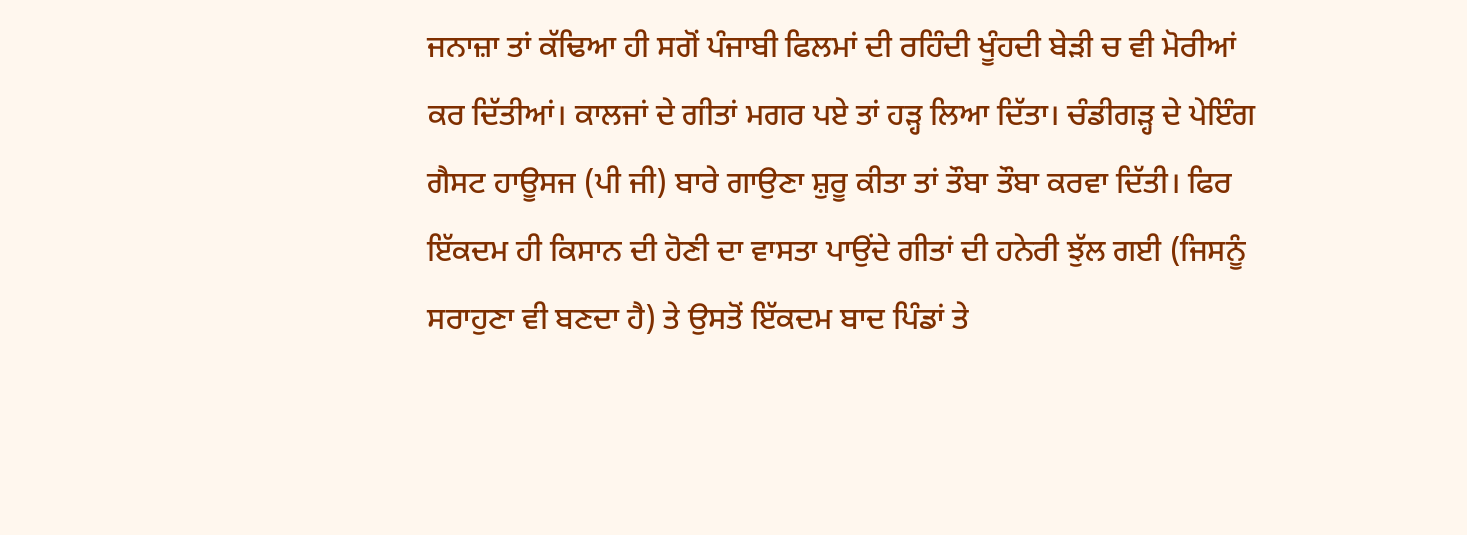ਜਨਾਜ਼ਾ ਤਾਂ ਕੱਢਿਆ ਹੀ ਸਗੋਂ ਪੰਜਾਬੀ ਫਿਲਮਾਂ ਦੀ ਰਹਿੰਦੀ ਖੂੰਹਦੀ ਬੇੜੀ ਚ ਵੀ ਮੋਰੀਆਂ ਕਰ ਦਿੱਤੀਆਂ। ਕਾਲਜਾਂ ਦੇ ਗੀਤਾਂ ਮਗਰ ਪਏ ਤਾਂ ਹੜ੍ਹ ਲਿਆ ਦਿੱਤਾ। ਚੰਡੀਗੜ੍ਹ ਦੇ ਪੇਇੰਗ ਗੈਸਟ ਹਾਊਸਜ (ਪੀ ਜੀ) ਬਾਰੇ ਗਾਉਣਾ ਸ਼ੁਰੂ ਕੀਤਾ ਤਾਂ ਤੌਬਾ ਤੌਬਾ ਕਰਵਾ ਦਿੱਤੀ। ਫਿਰ ਇੱਕਦਮ ਹੀ ਕਿਸਾਨ ਦੀ ਹੋਣੀ ਦਾ ਵਾਸਤਾ ਪਾਉਂਦੇ ਗੀਤਾਂ ਦੀ ਹਨੇਰੀ ਝੁੱਲ ਗਈ (ਜਿਸਨੂੰ ਸਰਾਹੁਣਾ ਵੀ ਬਣਦਾ ਹੈ) ਤੇ ਉਸਤੋਂ ਇੱਕਦਮ ਬਾਦ ਪਿੰਡਾਂ ਤੇ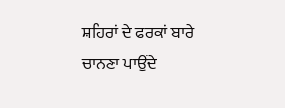ਸ਼ਹਿਰਾਂ ਦੇ ਫਰਕਾਂ ਬਾਰੇ ਚਾਨਣਾ ਪਾਉਂਦੇ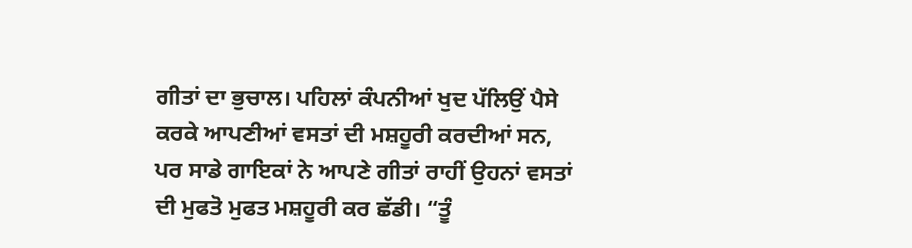ਗੀਤਾਂ ਦਾ ਭੁਚਾਲ। ਪਹਿਲਾਂ ਕੰਪਨੀਆਂ ਖੁਦ ਪੱਲਿਉਂ ਪੈਸੇ ਕਰਕੇ ਆਪਣੀਆਂ ਵਸਤਾਂ ਦੀ ਮਸ਼ਹੂਰੀ ਕਰਦੀਆਂ ਸਨ, ਪਰ ਸਾਡੇ ਗਾਇਕਾਂ ਨੇ ਆਪਣੇ ਗੀਤਾਂ ਰਾਹੀਂ ਉਹਨਾਂ ਵਸਤਾਂ ਦੀ ਮੁਫਤੋ ਮੁਫਤ ਮਸ਼ਹੂਰੀ ਕਰ ਛੱਡੀ। “ਤੂੰ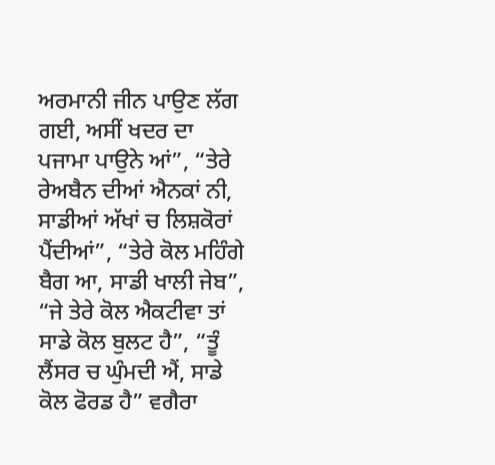ਅਰਮਾਨੀ ਜੀਨ ਪਾਉਣ ਲੱਗ ਗਈ, ਅਸੀਂ ਖਦਰ ਦਾ ਪਜਾਮਾ ਪਾਉਨੇ ਆਂ”, “ਤੇਰੇ ਰੇਅਬੈਨ ਦੀਆਂ ਐਨਕਾਂ ਨੀ, ਸਾਡੀਆਂ ਅੱਖਾਂ ਚ ਲਿਸ਼ਕੋਰਾਂ ਪੈਂਦੀਆਂ”, “ਤੇਰੇ ਕੋਲ ਮਹਿੰਗੇ ਬੈਗ ਆ, ਸਾਡੀ ਖਾਲੀ ਜੇਬ”, “ਜੇ ਤੇਰੇ ਕੋਲ ਐਕਟੀਵਾ ਤਾਂ ਸਾਡੇ ਕੋਲ ਬੁਲਟ ਹੈ”, “ਤੂੰ ਲੈਂਸਰ ਚ ਘੁੰਮਦੀ ਐਂ, ਸਾਡੇ ਕੋਲ ਫੋਰਡ ਹੈ” ਵਗੈਰਾ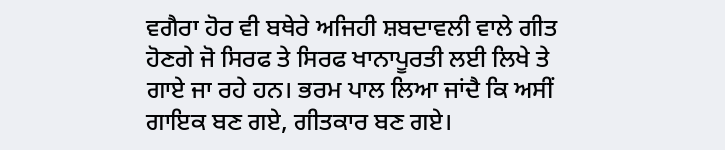ਵਗੈਰਾ ਹੋਰ ਵੀ ਬਥੇਰੇ ਅਜਿਹੀ ਸ਼ਬਦਾਵਲੀ ਵਾਲੇ ਗੀਤ ਹੋਣਗੇ ਜੋ ਸਿਰਫ ਤੇ ਸਿਰਫ ਖਾਨਾਪੂਰਤੀ ਲਈ ਲਿਖੇ ਤੇ ਗਾਏ ਜਾ ਰਹੇ ਹਨ। ਭਰਮ ਪਾਲ ਲਿਆ ਜਾਂਦੈ ਕਿ ਅਸੀਂ ਗਾਇਕ ਬਣ ਗਏ, ਗੀਤਕਾਰ ਬਣ ਗਏ।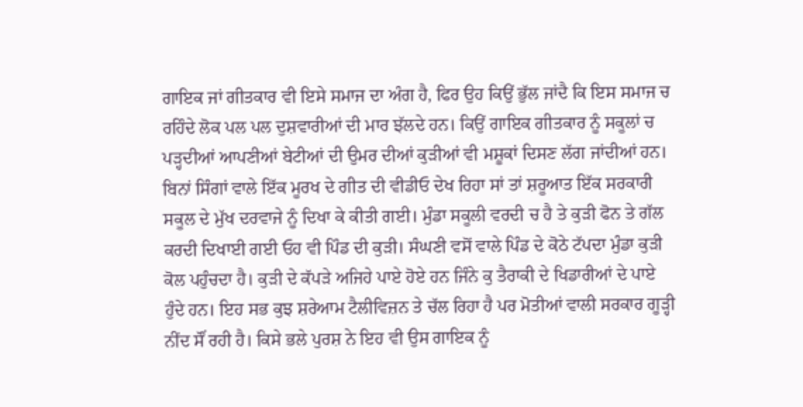ਗਾਇਕ ਜਾਂ ਗੀਤਕਾਰ ਵੀ ਇਸੇ ਸਮਾਜ ਦਾ ਅੰਗ ਹੈ, ਫਿਰ ਉਹ ਕਿਉਂ ਭੁੱਲ ਜਾਂਦੈ ਕਿ ਇਸ ਸਮਾਜ ਚ ਰਹਿੰਦੇ ਲੋਕ ਪਲ ਪਲ ਦੁਸ਼ਵਾਰੀਆਂ ਦੀ ਮਾਰ ਝੱਲਦੇ ਹਨ। ਕਿਉਂ ਗਾਇਕ ਗੀਤਕਾਰ ਨੂੰ ਸਕੂਲਾਂ ਚ ਪੜ੍ਹਦੀਆਂ ਆਪਣੀਆਂ ਬੇਟੀਆਂ ਦੀ ਉਮਰ ਦੀਆਂ ਕੁੜੀਆਂ ਵੀ ਮਸ਼ੂਕਾਂ ਦਿਸਣ ਲੱਗ ਜਾਂਦੀਆਂ ਹਨ। ਬਿਨਾਂ ਸਿੰਗਾਂ ਵਾਲੇ ਇੱਕ ਮੂਰਖ ਦੇ ਗੀਤ ਦੀ ਵੀਡੀਓ ਦੇਖ ਰਿਹਾ ਸਾਂ ਤਾਂ ਸ਼ਰੂਆਤ ਇੱਕ ਸਰਕਾਰੀ ਸਕੂਲ ਦੇ ਮੁੱਖ ਦਰਵਾਜੇ ਨੂੰ ਦਿਖਾ ਕੇ ਕੀਤੀ ਗਈ। ਮੁੰਡਾ ਸਕੂਲੀ ਵਰਦੀ ਚ ਹੈ ਤੇ ਕੁੜੀ ਫੋਨ ਤੇ ਗੱਲ ਕਰਦੀ ਦਿਖਾਈ ਗਈ ਓਹ ਵੀ ਪਿੰਡ ਦੀ ਕੁੜੀ। ਸੰਘਣੀ ਵਸੋਂ ਵਾਲੇ ਪਿੰਡ ਦੇ ਕੋਠੇ ਟੱਪਦਾ ਮੁੰਡਾ ਕੁੜੀ ਕੋਲ ਪਹੁੰਚਦਾ ਹੈ। ਕੁੜੀ ਦੇ ਕੱਪੜੇ ਅਜਿਹੇ ਪਾਏ ਹੋਏ ਹਨ ਜਿੰਨੇ ਕੁ ਤੈਰਾਕੀ ਦੇ ਖਿਡਾਰੀਆਂ ਦੇ ਪਾਏ ਹੁੰਦੇ ਹਨ। ਇਹ ਸਭ ਕੁਝ ਸ਼ਰੇਆਮ ਟੈਲੀਵਿਜ਼ਨ ਤੇ ਚੱਲ ਰਿਹਾ ਹੈ ਪਰ ਮੋਤੀਆਂ ਵਾਲੀ ਸਰਕਾਰ ਗੂੜ੍ਹੀ ਨੀਂਦ ਸੌਂ ਰਹੀ ਹੈ। ਕਿਸੇ ਭਲੇ ਪੁਰਸ਼ ਨੇ ਇਹ ਵੀ ਉਸ ਗਾਇਕ ਨੂੰ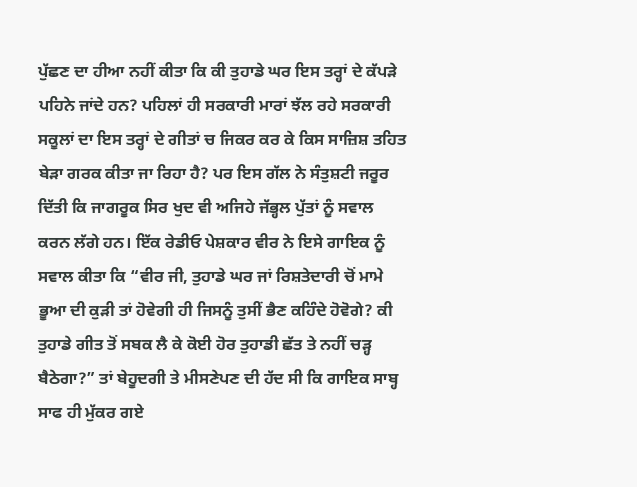ਪੁੱਛਣ ਦਾ ਹੀਆ ਨਹੀਂ ਕੀਤਾ ਕਿ ਕੀ ਤੁਹਾਡੇ ਘਰ ਇਸ ਤਰ੍ਹਾਂ ਦੇ ਕੱਪੜੇ ਪਹਿਨੇ ਜਾਂਦੇ ਹਨ? ਪਹਿਲਾਂ ਹੀ ਸਰਕਾਰੀ ਮਾਰਾਂ ਝੱਲ ਰਹੇ ਸਰਕਾਰੀ ਸਕੂਲਾਂ ਦਾ ਇਸ ਤਰ੍ਹਾਂ ਦੇ ਗੀਤਾਂ ਚ ਜਿਕਰ ਕਰ ਕੇ ਕਿਸ ਸਾਜ਼ਿਸ਼ ਤਹਿਤ ਬੇੜਾ ਗਰਕ ਕੀਤਾ ਜਾ ਰਿਹਾ ਹੈ? ਪਰ ਇਸ ਗੱਲ ਨੇ ਸੰਤੁਸ਼ਟੀ ਜਰੂਰ ਦਿੱਤੀ ਕਿ ਜਾਗਰੂਕ ਸਿਰ ਖੁਦ ਵੀ ਅਜਿਹੇ ਜੱਭ੍ਹਲ ਪੁੱਤਾਂ ਨੂੰ ਸਵਾਲ ਕਰਨ ਲੱਗੇ ਹਨ। ਇੱਕ ਰੇਡੀਓ ਪੇਸ਼ਕਾਰ ਵੀਰ ਨੇ ਇਸੇ ਗਾਇਕ ਨੂੰ ਸਵਾਲ ਕੀਤਾ ਕਿ “ਵੀਰ ਜੀ, ਤੁਹਾਡੇ ਘਰ ਜਾਂ ਰਿਸ਼ਤੇਦਾਰੀ ਚੋਂ ਮਾਮੇ ਭੂਆ ਦੀ ਕੁੜੀ ਤਾਂ ਹੋਵੇਗੀ ਹੀ ਜਿਸਨੂੰ ਤੁਸੀਂ ਭੈਣ ਕਹਿੰਦੇ ਹੋਵੋਗੇ? ਕੀ ਤੁਹਾਡੇ ਗੀਤ ਤੋਂ ਸਬਕ ਲੈ ਕੇ ਕੋਈ ਹੋਰ ਤੁਹਾਡੀ ਛੱਤ ਤੇ ਨਹੀਂ ਚੜ੍ਹ ਬੈਠੇਗਾ?” ਤਾਂ ਬੇਹੂਦਗੀ ਤੇ ਮੀਸਣੇਪਣ ਦੀ ਹੱਦ ਸੀ ਕਿ ਗਾਇਕ ਸਾਬ੍ਹ ਸਾਫ ਹੀ ਮੁੱਕਰ ਗਏ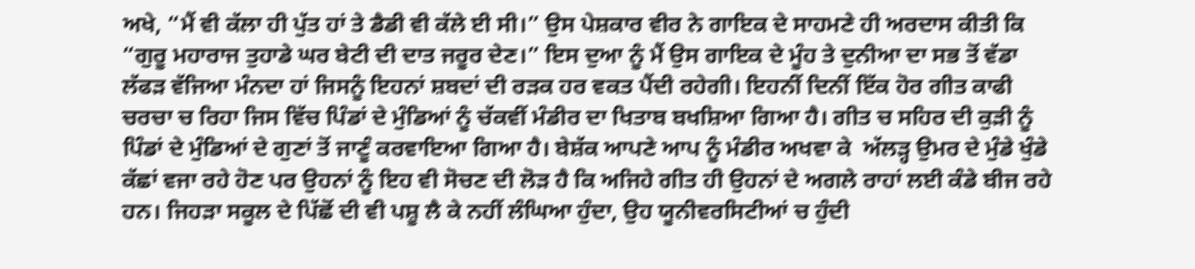ਅਖੇ, “ਮੈਂ ਵੀ ਕੱਲਾ ਹੀ ਪੁੱਤ ਹਾਂ ਤੇ ਡੈਡੀ ਵੀ ਕੱਲੇ ਈ ਸੀ।” ਉਸ ਪੇਸ਼ਕਾਰ ਵੀਰ ਨੇ ਗਾਇਕ ਦੇ ਸਾਹਮਣੇ ਹੀ ਅਰਦਾਸ ਕੀਤੀ ਕਿ “ਗੁਰੂ ਮਹਾਰਾਜ ਤੁਹਾਡੇ ਘਰ ਬੇਟੀ ਦੀ ਦਾਤ ਜਰੂਰ ਦੇਣ।” ਇਸ ਦੁਆ ਨੂੰ ਮੈਂ ਉਸ ਗਾਇਕ ਦੇ ਮੂੰਹ ਤੇ ਦੁਨੀਆ ਦਾ ਸਭ ਤੋਂ ਵੱਡਾ ਲੱਫੜ ਵੱਜਿਆ ਮੰਨਦਾ ਹਾਂ ਜਿਸਨੂੰ ਇਹਨਾਂ ਸ਼ਬਦਾਂ ਦੀ ਰੜਕ ਹਰ ਵਕਤ ਪੈਂਦੀ ਰਹੇਗੀ। ਇਹਨੀਂ ਦਿਨੀਂ ਇੱਕ ਹੋਰ ਗੀਤ ਕਾਫੀ ਚਰਚਾ ਚ ਰਿਹਾ ਜਿਸ ਵਿੱਚ ਪਿੰਡਾਂ ਦੇ ਮੁੰਡਿਆਂ ਨੂੰ ਚੱਕਵੀਂ ਮੰਡੀਰ ਦਾ ਖਿਤਾਬ ਬਖਸ਼ਿਆ ਗਿਆ ਹੈ। ਗੀਤ ਚ ਸਹਿਰ ਦੀ ਕੁੜੀ ਨੂੰ ਪਿੰਡਾਂ ਦੇ ਮੁੰਡਿਆਂ ਦੇ ਗੁਣਾਂ ਤੋਂ ਜਾਣੂੰ ਕਰਵਾਇਆ ਗਿਆ ਹੈ। ਬੇਸ਼ੱਕ ਆਪਣੇ ਆਪ ਨੂੰ ਮੰਡੀਰ ਅਖਵਾ ਕੇ  ਅੱਲੜ੍ਹ ਉਮਰ ਦੇ ਮੁੰਡੇ ਖੁੰਡੇ  ਕੱਛਾਂ ਵਜਾ ਰਹੇ ਹੋਣ ਪਰ ਉਹਨਾਂ ਨੂੰ ਇਹ ਵੀ ਸੋਚਣ ਦੀ ਲੋੜ ਹੈ ਕਿ ਅਜਿਹੇ ਗੀਤ ਹੀ ਉਹਨਾਂ ਦੇ ਅਗਲੇ ਰਾਹਾਂ ਲਈ ਕੰਡੇ ਬੀਜ ਰਹੇ ਹਨ। ਜਿਹੜਾ ਸਕੂਲ ਦੇ ਪਿੱਛੋਂ ਦੀ ਵੀ ਪਸ਼ੂ ਲੈ ਕੇ ਨਹੀਂ ਲੰਘਿਆ ਹੁੰਦਾ, ਉਹ ਯੂਨੀਵਰਸਿਟੀਆਂ ਚ ਹੁੰਦੀ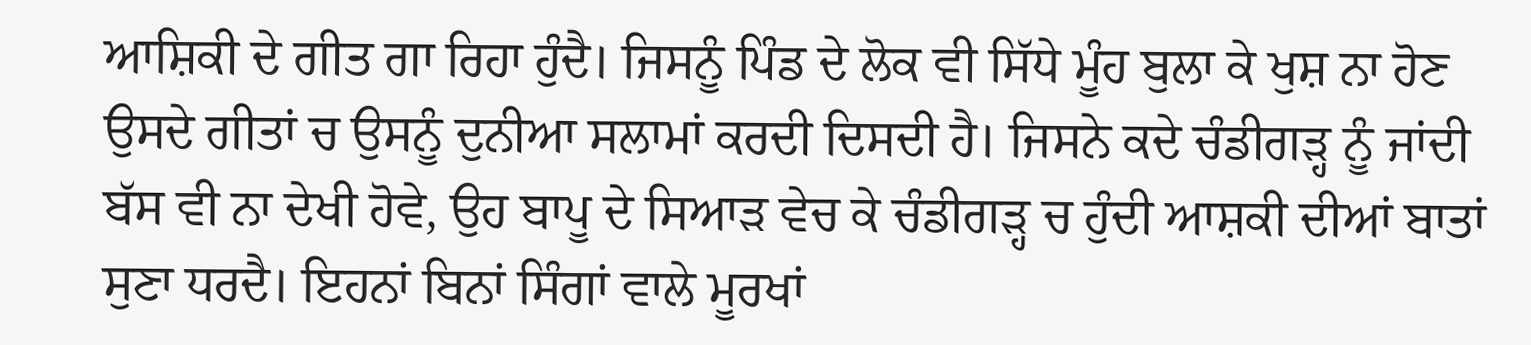ਆਸ਼ਿਕੀ ਦੇ ਗੀਤ ਗਾ ਰਿਹਾ ਹੁੰਦੈ। ਜਿਸਨੂੰ ਪਿੰਡ ਦੇ ਲੋਕ ਵੀ ਸਿੱਧੇ ਮੂੰਹ ਬੁਲਾ ਕੇ ਖੁਸ਼ ਨਾ ਹੋਣ ਉਸਦੇ ਗੀਤਾਂ ਚ ਉਸਨੂੰ ਦੁਨੀਆ ਸਲਾਮਾਂ ਕਰਦੀ ਦਿਸਦੀ ਹੈ। ਜਿਸਨੇ ਕਦੇ ਚੰਡੀਗੜ੍ਹ ਨੂੰ ਜਾਂਦੀ ਬੱਸ ਵੀ ਨਾ ਦੇਖੀ ਹੋਵੇ, ਉਹ ਬਾਪੂ ਦੇ ਸਿਆੜ ਵੇਚ ਕੇ ਚੰਡੀਗੜ੍ਹ ਚ ਹੁੰਦੀ ਆਸ਼ਕੀ ਦੀਆਂ ਬਾਤਾਂ ਸੁਣਾ ਧਰਦੈ। ਇਹਨਾਂ ਬਿਨਾਂ ਸਿੰਗਾਂ ਵਾਲੇ ਮੂਰਖਾਂ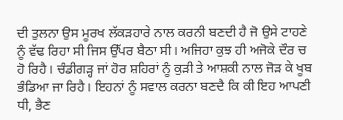ਦੀ ਤੁਲਨਾ ਉਸ ਮੂਰਖ ਲੱਕੜਹਾਰੇ ਨਾਲ ਕਰਨੀ ਬਣਦੀ ਹੈ ਜੋ ਉਸੇ ਟਾਹਣੇ ਨੂੰ ਵੱਢ ਰਿਹਾ ਸੀ ਜਿਸ ਉੱਪਰ ਬੈਠਾ ਸੀ। ਅਜਿਹਾ ਕੁਝ ਹੀ ਅਜੋਕੇ ਦੌਰ ਚ ਹੋ ਰਿਹੈ। ਚੰਡੀਗੜ੍ਹ ਜਾਂ ਹੋਰ ਸ਼ਹਿਰਾਂ ਨੂੰ ਕੁੜੀ ਤੇ ਆਸ਼ਕੀ ਨਾਲ ਜੋੜ ਕੇ ਖੂਬ ਭੰਡਿਆ ਜਾ ਰਿਹੈ। ਇਹਨਾਂ ਨੂੰ ਸਵਾਲ ਕਰਨਾ ਬਣਦੈ ਕਿ ਕੀ ਇਹ ਆਪਣੀ ਧੀ, ਭੈਣ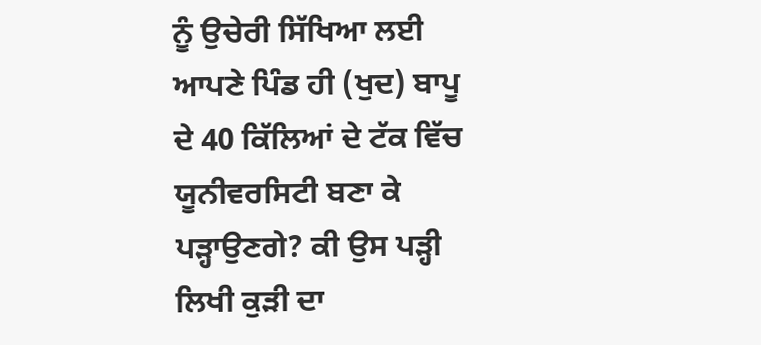ਨੂੰ ਉਚੇਰੀ ਸਿੱਖਿਆ ਲਈ ਆਪਣੇ ਪਿੰਡ ਹੀ (ਖੁਦ) ਬਾਪੂ ਦੇ 40 ਕਿੱਲਿਆਂ ਦੇ ਟੱਕ ਵਿੱਚ ਯੂਨੀਵਰਸਿਟੀ ਬਣਾ ਕੇ ਪੜ੍ਹਾਉਣਗੇ? ਕੀ ਉਸ ਪੜ੍ਹੀ ਲਿਖੀ ਕੁੜੀ ਦਾ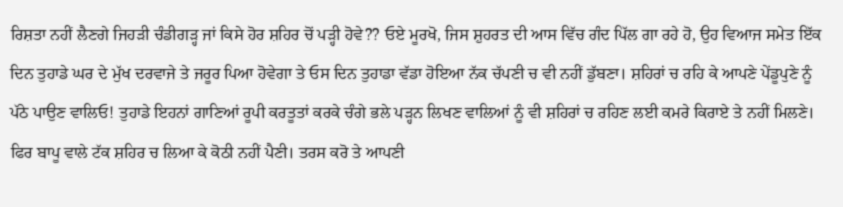ਰਿਸ਼ਤਾ ਨਹੀਂ ਲੈਣਗੇ ਜਿਹੜੀ ਚੰਡੀਗੜ੍ਹ ਜਾਂ ਕਿਸੇ ਹੋਰ ਸ਼ਹਿਰ ਚੋਂ ਪੜ੍ਹੀ ਹੋਵੇ?? ਓਏ ਮੂਰਖੋ, ਜਿਸ ਸ਼ੁਹਰਤ ਦੀ ਆਸ ਵਿੱਚ ਗੰਦ ਪਿੱਲ ਗਾ ਰਹੇ ਹੋ, ਉਹ ਵਿਆਜ ਸਮੇਤ ਇੱਕ ਦਿਨ ਤੁਹਾਡੇ ਘਰ ਦੇ ਮੁੱਖ ਦਰਵਾਜੇ ਤੇ ਜਰੂਰ ਪਿਆ ਹੋਵੇਗਾ ਤੇ ਓਸ ਦਿਨ ਤੁਹਾਡਾ ਵੱਡਾ ਹੋਇਆ ਨੱਕ ਚੱਪਣੀ ਚ ਵੀ ਨਹੀਂ ਡੁੱਬਣਾ। ਸ਼ਹਿਰਾਂ ਚ ਰਹਿ ਕੇ ਆਪਣੇ ਪੇਂਡੂਪੁਣੇ ਨੂੰ ਪੱਠੇ ਪਾਉਣ ਵਾਲਿਓ! ਤੁਹਾਡੇ ਇਹਨਾਂ ਗਾਣਿਆਂ ਰੂਪੀ ਕਰਤੂਤਾਂ ਕਰਕੇ ਚੰਗੇ ਭਲੇ ਪੜ੍ਹਨ ਲਿਖਣ ਵਾਲਿਆਂ ਨੂੰ ਵੀ ਸ਼ਹਿਰਾਂ ਚ ਰਹਿਣ ਲਈ ਕਮਰੇ ਕਿਰਾਏ ਤੇ ਨਹੀਂ ਮਿਲਣੇ। ਫਿਰ ਬਾਪੂ ਵਾਲੇ ਟੱਕ ਸ਼ਹਿਰ ਚ ਲਿਆ ਕੇ ਕੋਠੀ ਨਹੀਂ ਪੈਣੀ। ਤਰਸ ਕਰੋ ਤੇ ਆਪਣੀ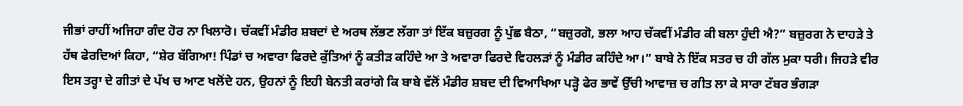ਜੀਭਾਂ ਰਾਹੀਂ ਅਜਿਹਾ ਗੰਦ ਹੋਰ ਨਾ ਖਿਲਾਰੋ। ਚੱਕਵੀਂ ਮੰਡੀਰ ਸ਼ਬਦਾਂ ਦੇ ਅਰਥ ਲੱਭਣ ਲੱਗਾ ਤਾਂ ਇੱਕ ਬਜ਼ੁਰਗ ਨੂੰ ਪੁੱਛ ਬੈਠਾ, “ਬਜ਼ੁਰਗੋ, ਭਲਾ ਆਹ ਚੱਕਵੀਂ ਮੰਡੀਰ ਕੀ ਬਲਾ ਹੁੰਦੀ ਐ?” ਬਜ਼ੁਰਗ ਨੇ ਦਾਹੜੇ ਤੇ ਹੱਥ ਫੇਰਦਿਆਂ ਕਿਹਾ, “ਸ਼ੇਰ ਬੱਗਿਆ! ਪਿੰਡਾਂ ਚ ਅਵਾਰਾ ਫਿਰਦੇ ਕੁੱਤਿਆਂ ਨੂੰ ਕਤੀੜ ਕਹਿੰਦੇ ਆ ਤੇ ਅਵਾਰਾ ਫਿਰਦੇ ਵਿਹਲੜਾਂ ਨੂੰ ਮੰਡੀਰ ਕਹਿੰਦੇ ਆ।” ਬਾਬੇ ਨੇ ਇੱਕ ਸਤਰ ਚ ਹੀ ਗੱਲ ਮੁਕਾ ਧਰੀ। ਜਿਹੜੇ ਵੀਰ ਇਸ ਤਰ੍ਹਾ ਦੇ ਗੀਤਾਂ ਦੇ ਪੱਖ ਚ ਆਣ ਖਲੋਂਦੇ ਹਨ, ਉਹਨਾਂ ਨੂੰ ਇਹੀ ਬੇਨਤੀ ਕਰਾਂਗੇ ਕਿ ਬਾਬੇ ਵੱਲੋਂ ਮੰਡੀਰ ਸ਼ਬਦ ਦੀ ਵਿਆਖਿਆ ਪੜ੍ਹੋ ਫੇਰ ਭਾਵੇਂ ਉੱਚੀ ਆਵਾਜ਼ ਚ ਗੀਤ ਲਾ ਕੇ ਸਾਰਾ ਟੱਬਰ ਭੰਗੜਾ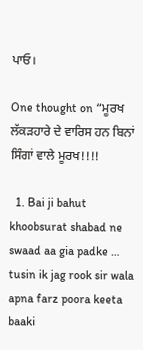ਪਾਓ।

One thought on “ਮੂਰਖ ਲੱਕੜਹਾਰੇ ਦੇ ਵਾਰਿਸ ਹਨ ਬਿਨਾਂ ਸਿੰਗਾਂ ਵਾਲੇ ਮੂਰਖ!!!!

  1. Bai ji bahut khoobsurat shabad ne swaad aa gia padke … tusin ik jag rook sir wala apna farz poora keeta baaki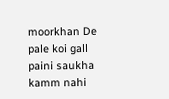moorkhan De pale koi gall paini saukha kamm nahi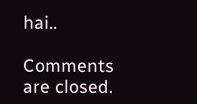hai..

Comments are closed.